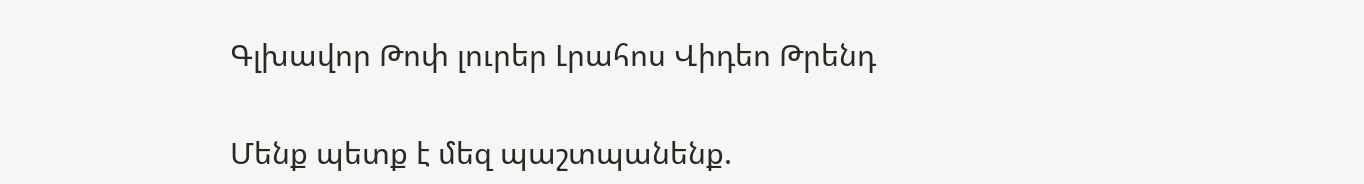Գլխավոր Թոփ լուրեր Լրահոս Վիդեո Թրենդ

Մենք պետք է մեզ պաշտպանենք.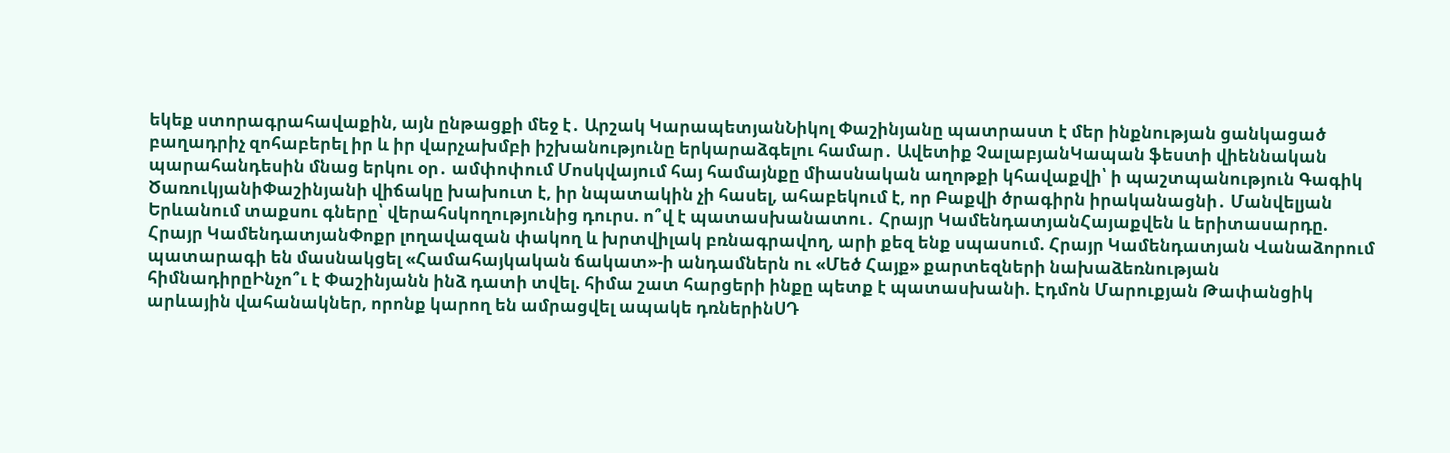եկեք ստորագրահավաքին, այն ընթացքի մեջ է․ Արշակ ԿարապետյանՆիկոլ Փաշինյանը պատրաստ է մեր ինքնության ցանկացած բաղադրիչ զոհաբերել իր և իր վարչախմբի իշխանությունը երկարաձգելու համար․ Ավետիք ՉալաբյանԿապան ֆեստի վիեննական պարահանդեսին մնաց երկու օր․ ամփոփում Մոսկվայում հայ համայնքը միասնական աղոթքի կհավաքվի՝ ի պաշտպանություն Գագիկ ԾառուկյանիՓաշինյանի վիճակը խախուտ է, իր նպատակին չի հասել, ահաբեկում է, որ Բաքվի ծրագիրն իրականացնի․ Մանվելյան Երևանում տաքսու գները՝ վերահսկողությունից դուրս. ո՞վ է պատասխանատու․ Հրայր ԿամենդատյանՀայաքվեն և երիտասարդը. Հրայր ԿամենդատյանՓոքր լողավազան փակող և խրտվիլակ բռնագրավող, արի քեզ ենք սպասում. Հրայր Կամենդատյան Վանաձորում պատարագի են մասնակցել «Համահայկական ճակատ»-ի անդամներն ու «Մեծ Հայք» քարտեզների նախաձեռնության հիմնադիրըԻնչո՞ւ է Փաշինյանն ինձ դատի տվել. հիմա շատ հարցերի ինքը պետք է պատասխանի. Էդմոն Մարուքյան Թափանցիկ արևային վահանակներ, որոնք կարող են ամրացվել ապակե դռներինՍԴ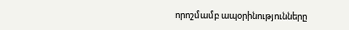որոշմամբ ապօրինությունները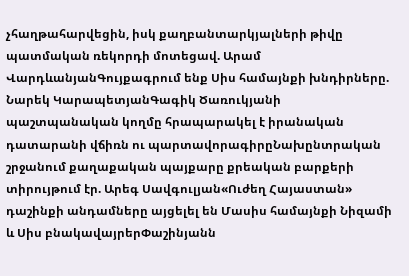չհաղթահարվեցին, իսկ քաղբանտարկյալների թիվը պատմական ռեկորդի մոտեցավ. Արամ ՎարդևանյանԳույքագրում ենք Սիս համայնքի խնդիրները. Նարեկ ԿարապետյանԳագիկ Ծառուկյանի պաշտպանական կողմը հրապարակել է իրանական դատարանի վճիռն ու պարտավորագիրըՆախընտրական շրջանում քաղաքական պայքարը քրեական բարքերի տիրույթում էր. Արեգ Սավգուլյան«Ուժեղ Հայաստան» դաշինքի անդամները այցելել են Մասիս համայնքի Նիզամի և Սիս բնակավայրերՓաշինյանն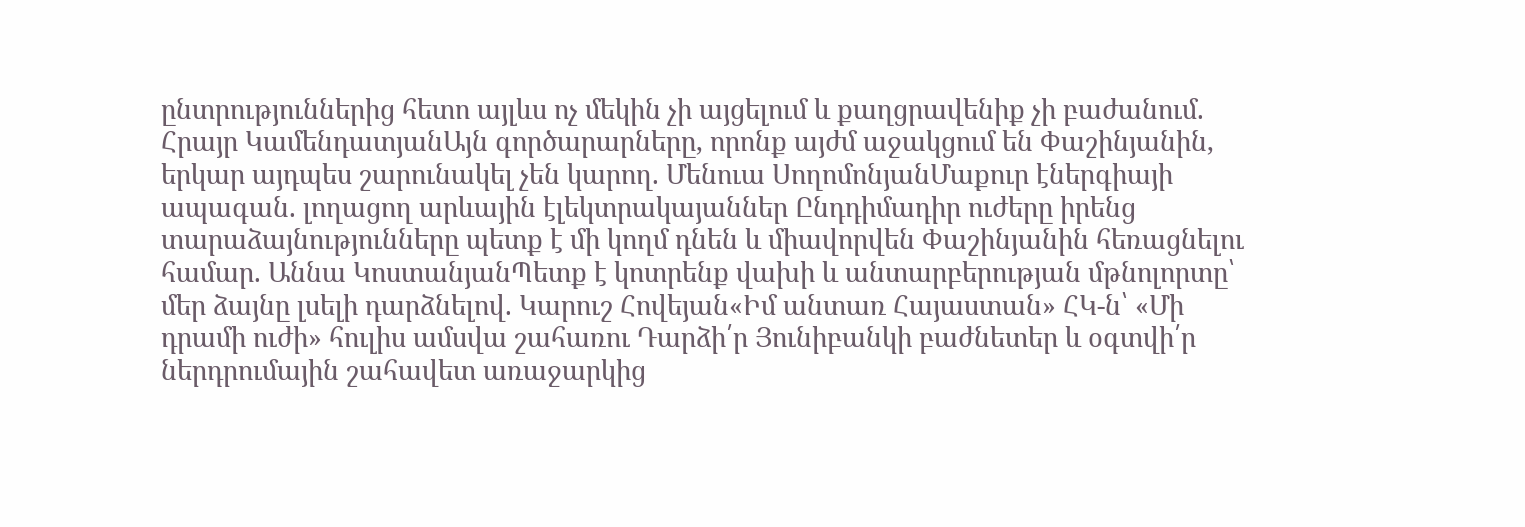ընտրություններից հետո այլևս ոչ մեկին չի այցելում և քաղցրավենիք չի բաժանում. Հրայր ԿամենդատյանԱյն գործարարները, որոնք այժմ աջակցում են Փաշինյանին, երկար այդպես շարունակել չեն կարող. Մենուա ՍողոմոնյանՄաքուր էներգիայի ապագան. լողացող արևային էլեկտրակայաններ Ընդդիմադիր ուժերը իրենց տարաձայնությունները պետք է մի կողմ դնեն և միավորվեն Փաշինյանին հեռացնելու համար. Աննա ԿոստանյանՊետք է կոտրենք վախի և անտարբերության մթնոլորտը՝ մեր ձայնը լսելի դարձնելով. Կարուշ Հովեյան«Իմ անտառ Հայաստան» ՀԿ-ն՝ «Մի դրամի ուժի» հուլիս ամսվա շահառու Դարձի՛ր Յունիբանկի բաժնետեր և օգտվի՛ր ներդրումային շահավետ առաջարկից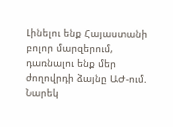Լինելու ենք Հայաստանի բոլոր մարզերում, դառնալու ենք մեր ժողովրդի ձայնը ԱԺ-ում. Նարեկ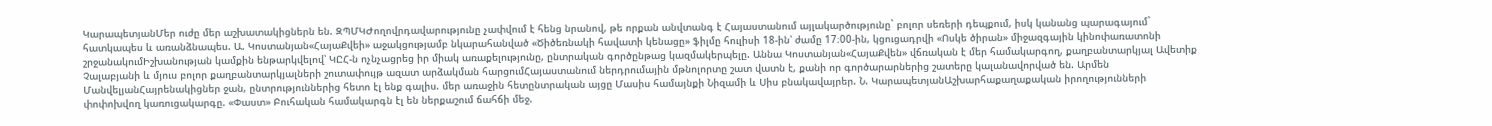ԿարապետյանՄեր ուժը մեր աշխատակիցներն են. ԶՊՄԿԺողովրդավարությունը չափվում է հենց նրանով, թե որքան անվտանգ է Հայաստանում այլակարծությունը` բոլոր սեռերի դեպքում, իսկ կանանց պարագայում` հատկապես և առանձնապես. Ա. Կոստանյան«ՀայաՔվեի» աջակցությամբ նկարահանված «Ծիծեռնակի հավատի կենացը» ֆիլմը հուլիսի 18-ին՝ ժամը 17։00-ին, կցուցադրվի «Ոսկե ծիրան» միջազգային կինոփառատոնի շրջանակումԻշխանության կամքին ենթարկվելով՝ ԿԸՀ-ն ոչնչացրեց իր միակ առաքելությունը, ընտրական գործընթաց կազմակերպելը. Աննա Կոստանյան«ՀայաՔվեն» վճռական է մեր համակարգող, քաղբանտարկյալ Ավետիք Չալաբյանի և մյուս բոլոր քաղբանտարկյալների շուտափույթ ազատ արձակման հարցումՀայաստանում ներդրումային մթնոլորտը շատ վատն է, քանի որ գործարարներից շատերը կալանավորված են. Արմեն ՄանվելյանՀայրենակիցներ ջան, ընտրություններից հետո էլ ենք գալիս. մեր առաջին հետընտրական այցը Մասիս համայնքի Նիզամի և Սիս բնակավայրեր. Ն. ԿարապետյանԱշխարհաքաղաքական իրողությունների փոփոխվող կառուցակարգը. «Փաստ» Բուհական համակարգն էլ են ներքաշում ճահճի մեջ.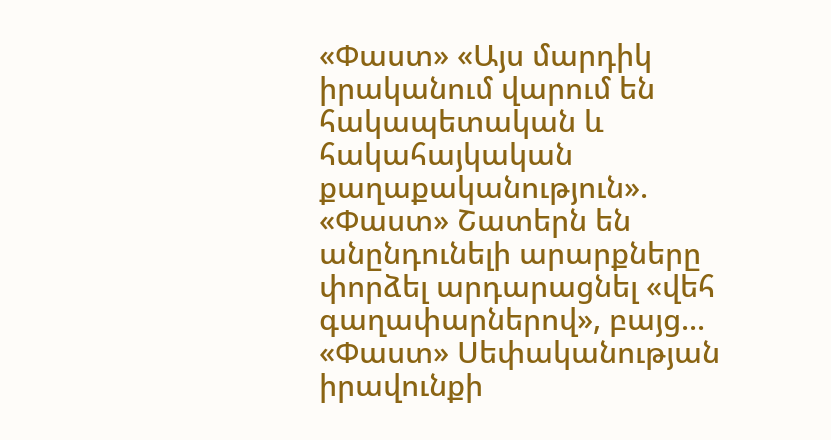«Փաստ» «Այս մարդիկ իրականում վարում են հակապետական և հակահայկական քաղաքականություն». «Փաստ» Շատերն են անընդունելի արարքները փորձել արդարացնել «վեհ գաղափարներով», բայց... «Փաստ» Սեփականության իրավունքի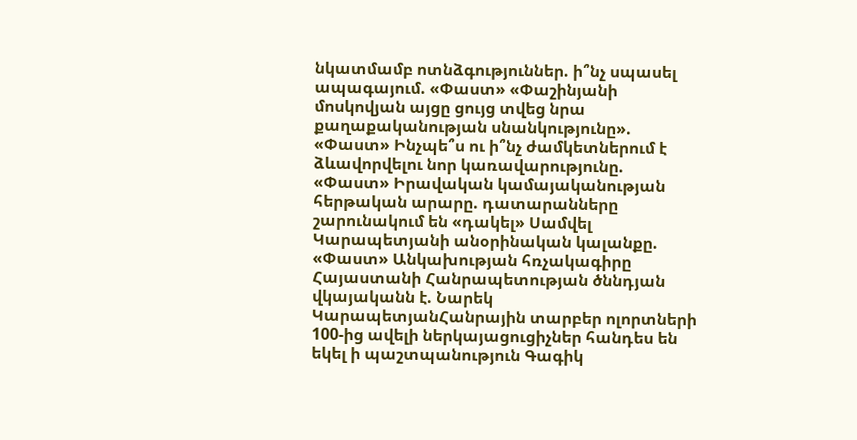նկատմամբ ոտնձգություններ. ի՞նչ սպասել ապագայում. «Փաստ» «Փաշինյանի մոսկովյան այցը ցույց տվեց նրա քաղաքականության սնանկությունը». «Փաստ» Ինչպե՞ս ու ի՞նչ ժամկետներում է ձևավորվելու նոր կառավարությունը. «Փաստ» Իրավական կամայականության հերթական արարը. դատարանները շարունակում են «դակել» Սամվել Կարապետյանի անօրինական կալանքը. «Փաստ» Անկախության հռչակագիրը Հայաստանի Հանրապետության ծննդյան վկայականն է. Նարեկ ԿարապետյանՀանրային տարբեր ոլորտների 100-ից ավելի ներկայացուցիչներ հանդես են եկել ի պաշտպանություն Գագիկ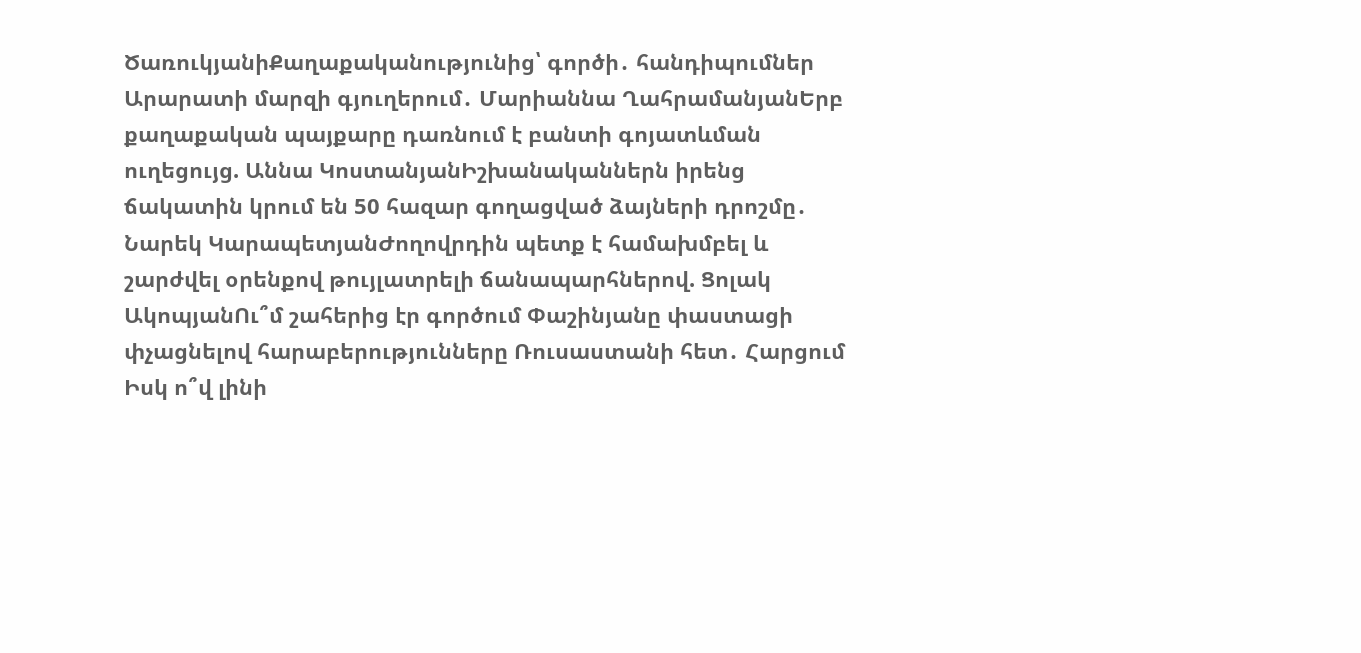ԾառուկյանիՔաղաքականությունից՝ գործի․ հանդիպումներ Արարատի մարզի գյուղերում․ Մարիաննա ՂահրամանյանԵրբ քաղաքական պայքարը դառնում է բանտի գոյատևման ուղեցույց. Աննա ԿոստանյանԻշխանականներն իրենց ճակատին կրում են 50 հազար գողացված ձայների դրոշմը․ Նարեկ ԿարապետյանԺողովրդին պետք է համախմբել և շարժվել օրենքով թույլատրելի ճանապարհներով. Ցոլակ ԱկոպյանՈւ՞մ շահերից էր գործում Փաշինյանը փաստացի փչացնելով հարաբերությունները Ռուսաստանի հետ․ Հարցում Իսկ ո՞վ լինի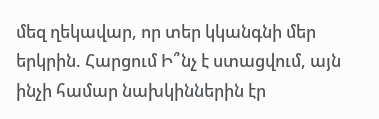մեզ ղեկավար, որ տեր կկանգնի մեր երկրին. Հարցում Ի՞նչ է ստացվում, այն ինչի համար նախկիններին էր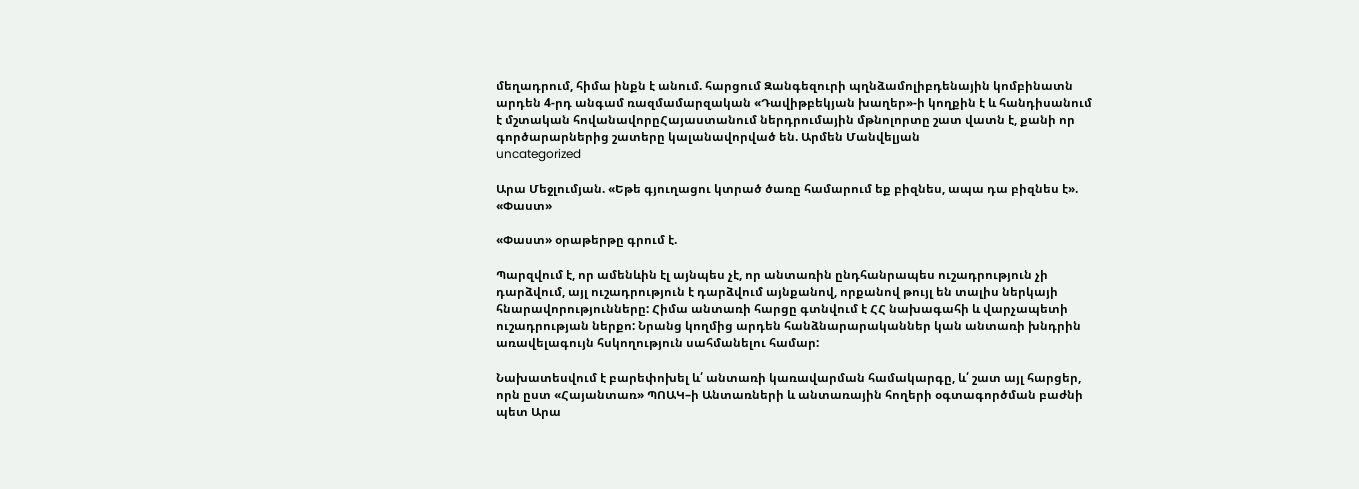մեղադրում, հիմա ինքն է անում. հարցում Զանգեզուրի պղնձամոլիբդենային կոմբինատն արդեն 4-րդ անգամ ռազմամարզական «Դավիթբեկյան խաղեր»-ի կողքին է և հանդիսանում է մշտական հովանավորըՀայաստանում ներդրումային մթնոլորտը շատ վատն է, քանի որ գործարարներից շատերը կալանավորված են. Արմեն Մանվելյան
uncategorized

Արա Մեջլումյան. «Եթե գյուղացու կտրած ծառը համարում եք բիզնես, ապա դա բիզնես է». «Փաստ»

«Փաստ» օրաթերթը գրում է.

Պարզվում է, որ ամենևին էլ այնպես չէ, որ անտառին ընդհանրապես ուշադրություն չի դարձվում, այլ ուշադրություն է դարձվում այնքանով, որքանով թույլ են տալիս ներկայի հնարավորությունները: Հիմա անտառի հարցը գտնվում է ՀՀ նախագահի և վարչապետի ուշադրության ներքո: Նրանց կողմից արդեն հանձնարարականներ կան անտառի խնդրին առավելագույն հսկողություն սահմանելու համար:

Նախատեսվում է բարեփոխել և՛ անտառի կառավարման համակարգը, և՛ շատ այլ հարցեր, որն ըստ «Հայանտառ» ՊՈԱԿ–ի Անտառների և անտառային հողերի օգտագործման բաժնի պետ Արա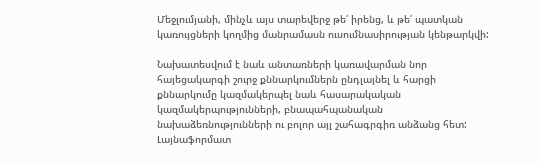Մեջլումյանի, մինչև այս տարեվերջ թե՛ իրենց, և թե՛ պատկան կառույցների կողմից մանրամասն ուսումնասիրության կենթարկվի:

Նախատեսվում է նաև անտառների կառավարման նոր հայեցակարգի շուրջ քննարկումներն ընդլայնել և հարցի քննարկումը կազմակերպել նաև հասարակական կազմակերպությունների, բնապահպանական նախաձեռնությունների ու բոլոր այլ շահագրգիռ անձանց հետ: Լայնաֆորմատ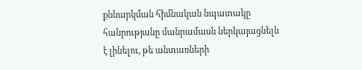քննարկման հիմնական նպատակը հանրությանը մանրամասն ներկայացնելն է լինելու, թե անտառների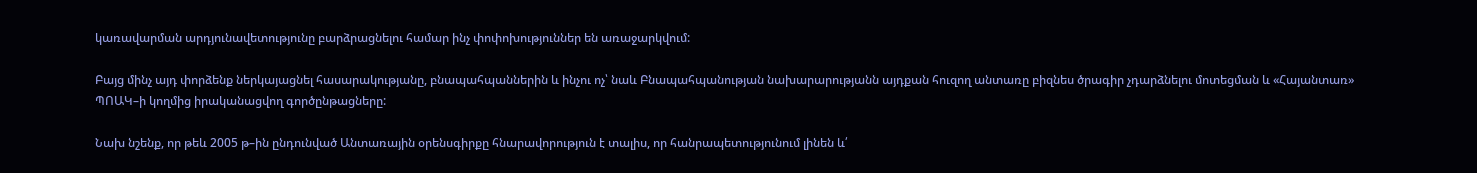կառավարման արդյունավետությունը բարձրացնելու համար ինչ փոփոխություններ են առաջարկվում:

Բայց մինչ այդ փորձենք ներկայացնել հասարակությանը, բնապահպաններին և ինչու ոչ՝ նաև Բնապահպանության նախարարությանն այդքան հուզող անտառը բիզնես ծրագիր չդարձնելու մոտեցման և «Հայանտառ» ՊՈԱԿ–ի կողմից իրականացվող գործընթացները:

Նախ նշենք, որ թեև 2005 թ–ին ընդունված Անտառային օրենսգիրքը հնարավորություն է տալիս, որ հանրապետությունում լինեն և՛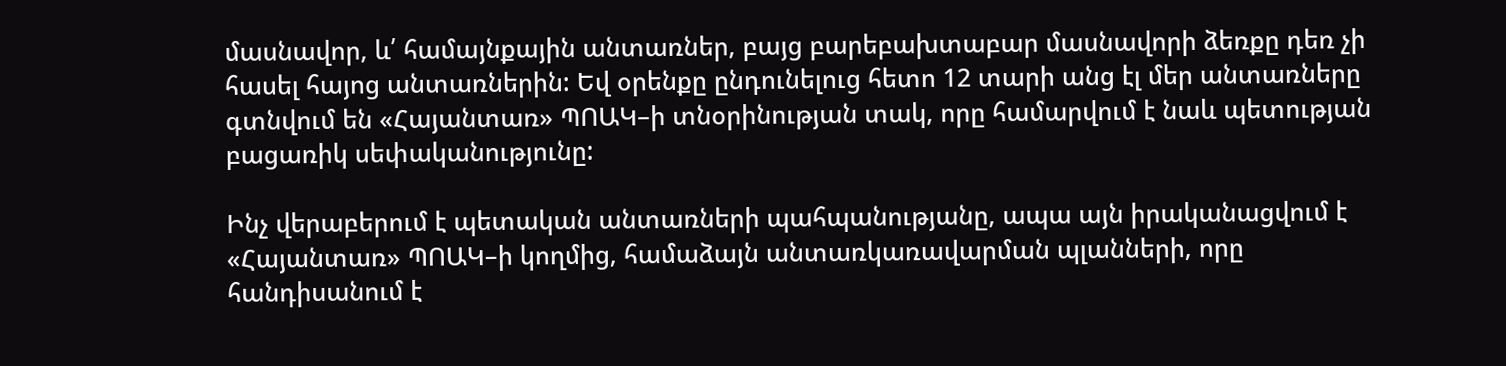մասնավոր, և՛ համայնքային անտառներ, բայց բարեբախտաբար մասնավորի ձեռքը դեռ չի հասել հայոց անտառներին: Եվ օրենքը ընդունելուց հետո 12 տարի անց էլ մեր անտառները գտնվում են «Հայանտառ» ՊՈԱԿ–ի տնօրինության տակ, որը համարվում է նաև պետության բացառիկ սեփականությունը:

Ինչ վերաբերում է պետական անտառների պահպանությանը, ապա այն իրականացվում է «Հայանտառ» ՊՈԱԿ–ի կողմից, համաձայն անտառկառավարման պլանների, որը հանդիսանում է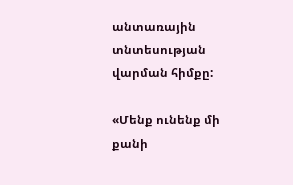անտառային տնտեսության վարման հիմքը:

«Մենք ունենք մի քանի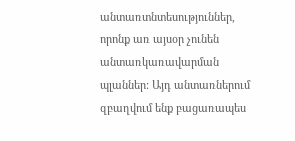անտառտնտեսություններ, որոնք առ այսօր չունեն անտառկառավարման պլաններ: Այդ անտառներում զբաղվում ենք բացառապես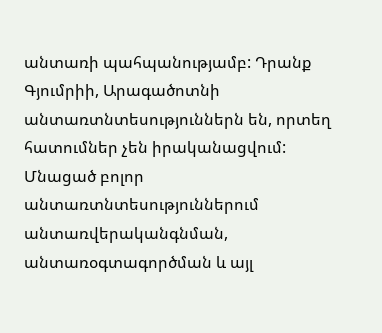անտառի պահպանությամբ: Դրանք Գյումրիի, Արագածոտնի անտառտնտեսություններն են, որտեղ հատումներ չեն իրականացվում: Մնացած բոլոր անտառտնտեսություններում անտառվերականգնման, անտառօգտագործման և այլ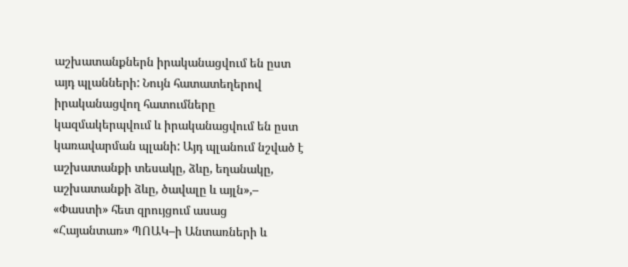աշխատանքներն իրականացվում են ըստ այդ պլանների: Նույն հատատեղերով իրականացվող հատումները կազմակերպվում և իրականացվում են ըստ կառավարման պլանի: Այդ պլանում նշված է աշխատանքի տեսակը, ձևը, եղանակը, աշխատանքի ձևը, ծավալը և այլն»,– «Փաստի» հետ զրույցում ասաց «Հայանտառ» ՊՈԱԿ–ի Անտառների և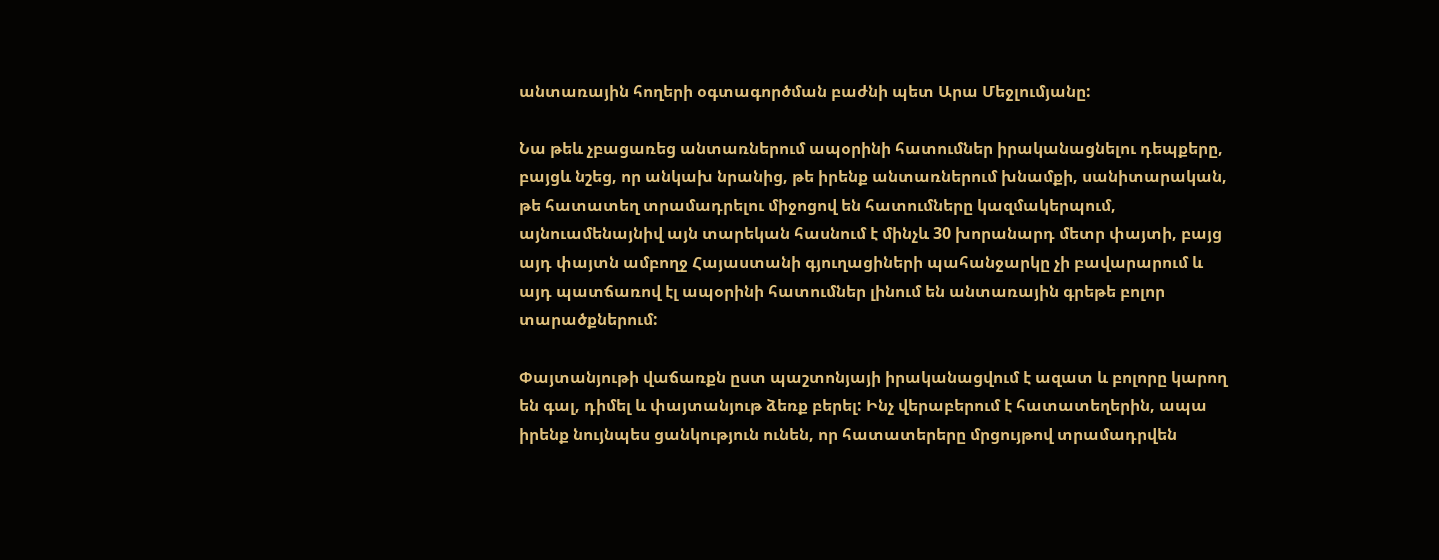անտառային հողերի օգտագործման բաժնի պետ Արա Մեջլումյանը:

Նա թեև չբացառեց անտառներում ապօրինի հատումներ իրականացնելու դեպքերը, բայցև նշեց, որ անկախ նրանից, թե իրենք անտառներում խնամքի, սանիտարական, թե հատատեղ տրամադրելու միջոցով են հատումները կազմակերպում, այնուամենայնիվ այն տարեկան հասնում է մինչև 30 խորանարդ մետր փայտի, բայց այդ փայտն ամբողջ Հայաստանի գյուղացիների պահանջարկը չի բավարարում և այդ պատճառով էլ ապօրինի հատումներ լինում են անտառային գրեթե բոլոր տարածքներում:

Փայտանյութի վաճառքն ըստ պաշտոնյայի իրականացվում է ազատ և բոլորը կարող են գալ, դիմել և փայտանյութ ձեռք բերել: Ինչ վերաբերում է հատատեղերին, ապա իրենք նույնպես ցանկություն ունեն, որ հատատերերը մրցույթով տրամադրվեն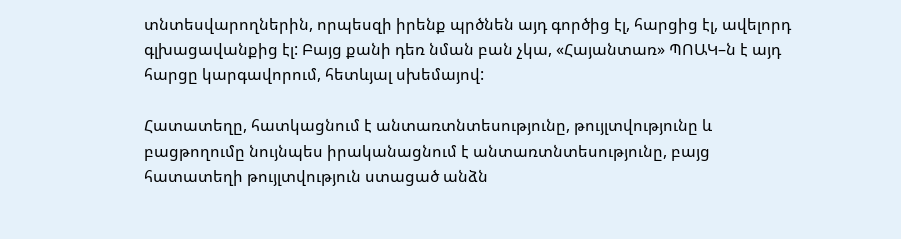տնտեսվարողներին, որպեսզի իրենք պրծնեն այդ գործից էլ, հարցից էլ, ավելորդ գլխացավանքից էլ: Բայց քանի դեռ նման բան չկա, «Հայանտառ» ՊՈԱԿ–ն է այդ հարցը կարգավորում, հետևյալ սխեմայով:

Հատատեղը, հատկացնում է անտառտնտեսությունը, թույլտվությունը և բացթողումը նույնպես իրականացնում է անտառտնտեսությունը, բայց հատատեղի թույլտվություն ստացած անձն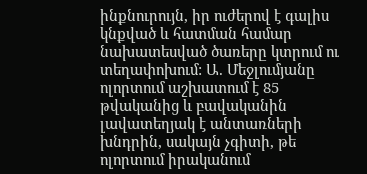ինքնուրույն, իր ուժերով է գալիս կնքված և հատման համար նախատեսված ծառերը կտրում ու տեղափոխում: Ա. Մեջլումյանը ոլորտում աշխատում է 85 թվականից և բավականին լավատեղյակ է անտառների խնդրին, սակայն չգիտի, թե ոլորտում իրականում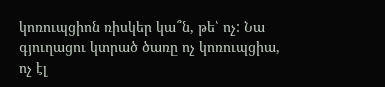կոռուպցիոն ռիսկեր կա՞ն, թե՝ ոչ: Նա գյուղացու կտրած ծառը ոչ կոռուպցիա, ոչ էլ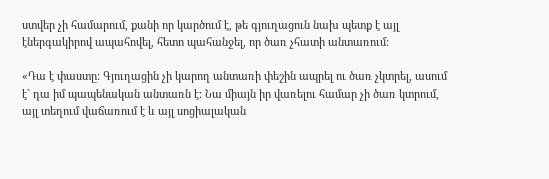ստվեր չի համարում, քանի որ կարծում է, թե գյուղացուն նախ պետք է այլ էներգակիրով ապահովել, հետո պահանջել, որ ծառ չհատի անտառում:

«Դա է փաստը: Գյուղացին չի կարող անտառի փեշին ապրել ու ծառ չկտրել, ասում է` դա իմ պապենական անտառն է: Նա միայն իր վառելու համար չի ծառ կտրում, այլ տեղում վաճառում է և այլ սոցիալական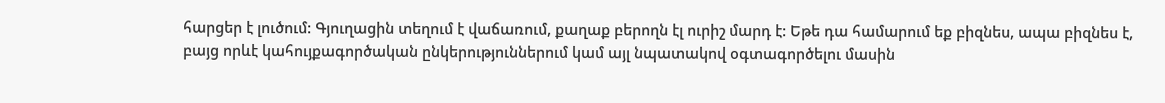հարցեր է լուծում: Գյուղացին տեղում է վաճառում, քաղաք բերողն էլ ուրիշ մարդ է: Եթե դա համարում եք բիզնես, ապա բիզնես է, բայց որևէ կահույքագործական ընկերություններում կամ այլ նպատակով օգտագործելու մասին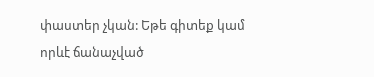փաստեր չկան: Եթե գիտեք կամ որևէ ճանաչված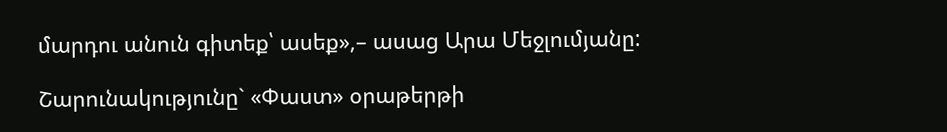մարդու անուն գիտեք՝ ասեք»,– ասաց Արա Մեջլումյանը:

Շարունակությունը` «Փաստ» օրաթերթի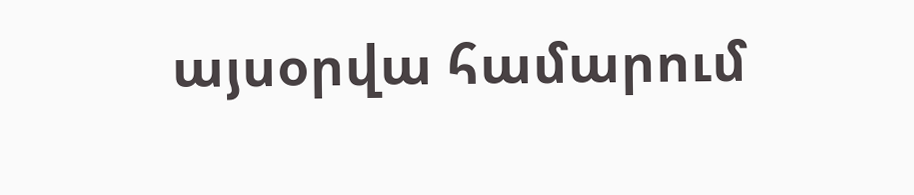այսօրվա համարում